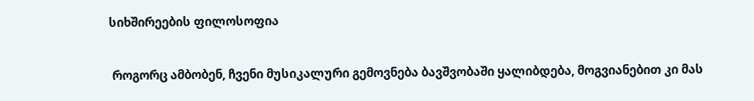სიხშირეების ფილოსოფია

 როგორც ამბობენ, ჩვენი მუსიკალური გემოვნება ბავშვობაში ყალიბდება, მოგვიანებით კი მას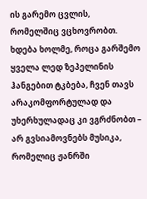ის გარემო ცვლის, რომელშიც ვცხოვრობთ. ხდება ხოლმე, როცა გარშემო ყველა ლედ ზეპელინის ჰანგებით ტკბება, ჩვენ თავს არაკომფორტულად და უხერხულადაც კი ვგრძნობთ – არ გვსიამოვნებს მუსიკა, რომელიც ჟანრში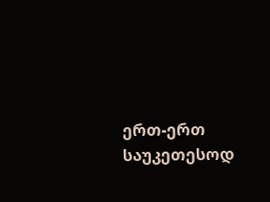ერთ-ერთ საუკეთესოდ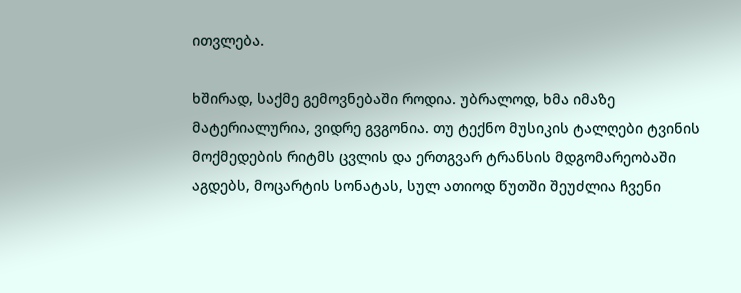ითვლება.

ხშირად, საქმე გემოვნებაში როდია. უბრალოდ, ხმა იმაზე მატერიალურია, ვიდრე გვგონია. თუ ტექნო მუსიკის ტალღები ტვინის მოქმედების რიტმს ცვლის და ერთგვარ ტრანსის მდგომარეობაში აგდებს, მოცარტის სონატას, სულ ათიოდ წუთში შეუძლია ჩვენი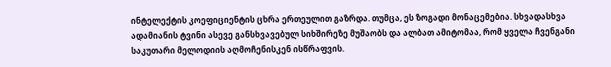ინტელექტის კოეფიციენტის ცხრა ერთეულით გაზრდა. თუმცა, ეს ზოგადი მონაცემებია. სხვადასხვა ადამიანის ტვინი ასევე განსხვავებულ სიხშირეზე მუშაობს და ალბათ ამიტომაა, რომ ყველა ჩვენგანი საკუთარი მელოდიის აღმოჩენისკენ ისწრაფვის.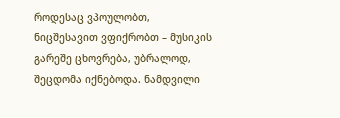როდესაც ვპოულობთ, ნიცშესავით ვფიქრობთ – მუსიკის გარეშე ცხოვრება, უბრალოდ, შეცდომა იქნებოდა. ნამდვილი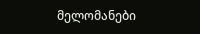მელომანები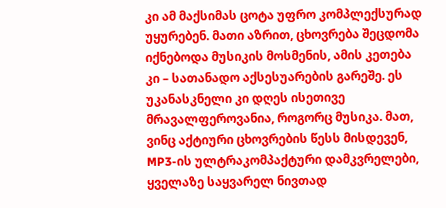კი ამ მაქსიმას ცოტა უფრო კომპლექსურად უყურებენ. მათი აზრით, ცხოვრება შეცდომა იქნებოდა მუსიკის მოსმენის, ამის კეთება კი – სათანადო აქსესუარების გარეშე. ეს უკანასკნელი კი დღეს ისეთივე მრავალფეროვანია, როგორც მუსიკა. მათ, ვინც აქტიური ცხოვრების წესს მისდევენ, MP3-ის ულტრაკომპაქტური დამკვრელები, ყველაზე საყვარელ ნივთად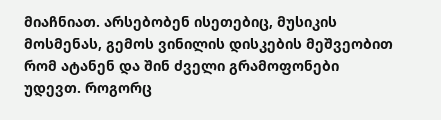მიაჩნიათ. არსებობენ ისეთებიც, მუსიკის მოსმენას, გემოს ვინილის დისკების მეშვეობით რომ ატანენ და შინ ძველი გრამოფონები უდევთ. როგორც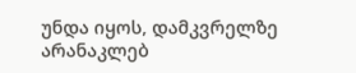უნდა იყოს, დამკვრელზე არანაკლებ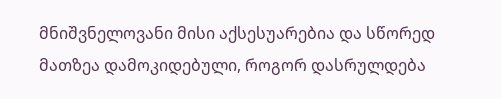მნიშვნელოვანი მისი აქსესუარებია და სწორედ მათზეა დამოკიდებული, როგორ დასრულდება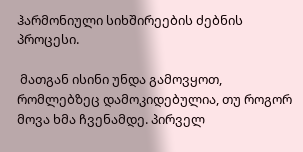ჰარმონიული სიხშირეების ძებნის პროცესი.

 მათგან ისინი უნდა გამოვყოთ, რომლებზეც დამოკიდებულია, თუ როგორ მოვა ხმა ჩვენამდე. პირველ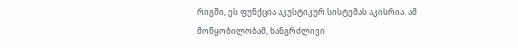რიგში, ეს ფუნქცია აკუსტიკურ სისტემას აკისრია. ამ მოწყობილობამ, ხანგრძლივი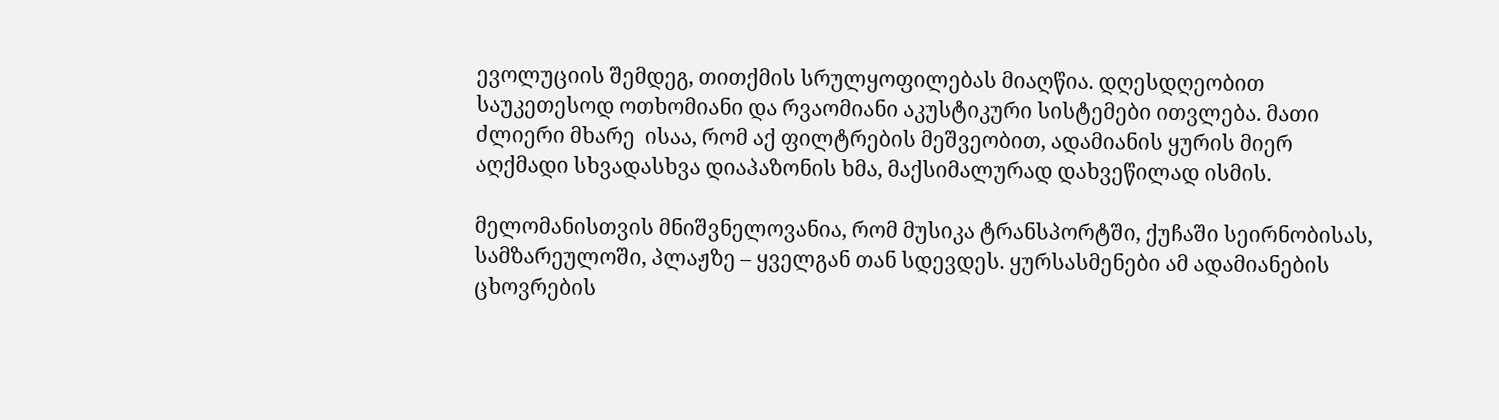ევოლუციის შემდეგ, თითქმის სრულყოფილებას მიაღწია. დღესდღეობით საუკეთესოდ ოთხომიანი და რვაომიანი აკუსტიკური სისტემები ითვლება. მათი ძლიერი მხარე  ისაა, რომ აქ ფილტრების მეშვეობით, ადამიანის ყურის მიერ აღქმადი სხვადასხვა დიაპაზონის ხმა, მაქსიმალურად დახვეწილად ისმის.

მელომანისთვის მნიშვნელოვანია, რომ მუსიკა ტრანსპორტში, ქუჩაში სეირნობისას, სამზარეულოში, პლაჟზე – ყველგან თან სდევდეს. ყურსასმენები ამ ადამიანების ცხოვრების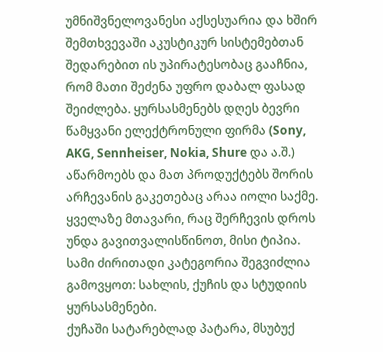უმნიშვნელოვანესი აქსესუარია და ხშირ შემთხვევაში აკუსტიკურ სისტემებთან შედარებით ის უპირატესობაც გააჩნია, რომ მათი შეძენა უფრო დაბალ ფასად შეიძლება. ყურსასმენებს დღეს ბევრი წამყვანი ელექტრონული ფირმა (Sony, AKG, Sennheiser, Nokia, Shure და ა.შ.) აწარმოებს და მათ პროდუქტებს შორის არჩევანის გაკეთებაც არაა იოლი საქმე. ყველაზე მთავარი, რაც შერჩევის დროს უნდა გავითვალისწინოთ, მისი ტიპია. სამი ძირითადი კატეგორია შეგვიძლია გამოვყოთ: სახლის, ქუჩის და სტუდიის ყურსასმენები.
ქუჩაში სატარებლად პატარა, მსუბუქ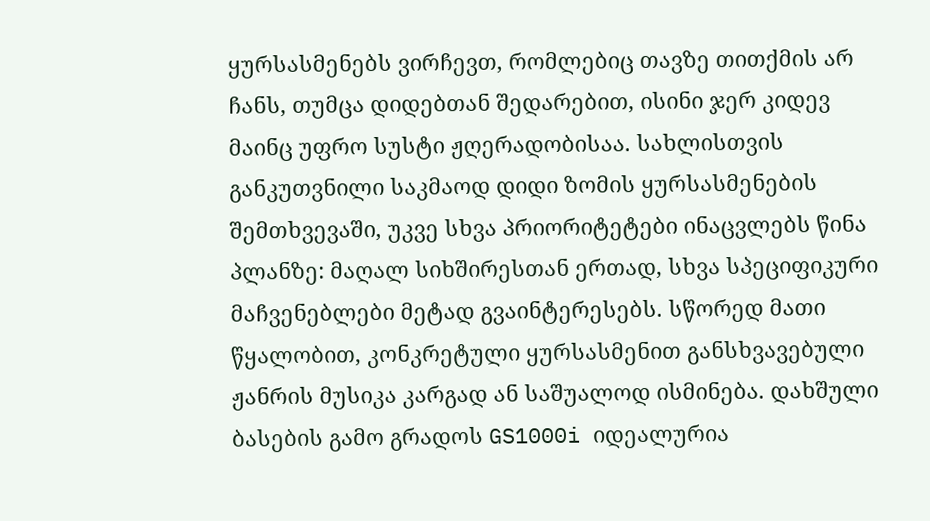ყურსასმენებს ვირჩევთ, რომლებიც თავზე თითქმის არ ჩანს, თუმცა დიდებთან შედარებით, ისინი ჯერ კიდევ მაინც უფრო სუსტი ჟღერადობისაა. სახლისთვის განკუთვნილი საკმაოდ დიდი ზომის ყურსასმენების შემთხვევაში, უკვე სხვა პრიორიტეტები ინაცვლებს წინა პლანზე: მაღალ სიხშირესთან ერთად, სხვა სპეციფიკური მაჩვენებლები მეტად გვაინტერესებს. სწორედ მათი წყალობით, კონკრეტული ყურსასმენით განსხვავებული ჟანრის მუსიკა კარგად ან საშუალოდ ისმინება. დახშული ბასების გამო გრადოს GS1000i იდეალურია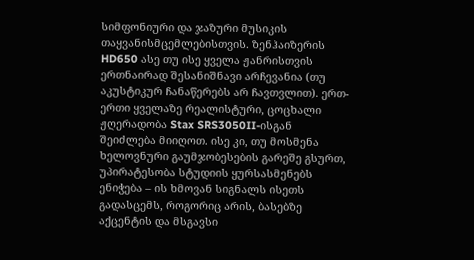სიმფონიური და ჯაზური მუსიკის თაყვანისმცემლებისთვის. ზენჰაიზერის HD650 ასე თუ ისე ყველა ჟანრისთვის ერთნაირად შესანიშნავი არჩევანია (თუ აკუსტიკურ ჩანაწერებს არ ჩავთვლით). ერთ-ერთი ყველაზე რეალისტური, ცოცხალი ჟღერადობა Stax SRS3050II-ისგან შეიძლება მიიღოთ. ისე კი, თუ მოსმენა ხელოვნური გაუმჯობესების გარეშე გსურთ, უპირატესობა სტუდიის ყურსასმენებს ენიჭება – ის ხმოვან სიგნალს ისეთს გადასცემს, როგორიც არის, ბასებზე აქცენტის და მსგავსი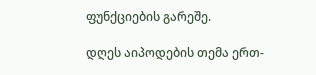ფუნქციების გარეშე.

დღეს აიპოდების თემა ერთ-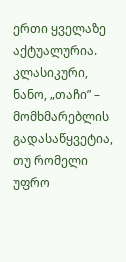ერთი ყველაზე აქტუალურია. კლასიკური, ნანო, „თაჩი” – მომხმარებლის გადასაწყვეტია, თუ რომელი უფრო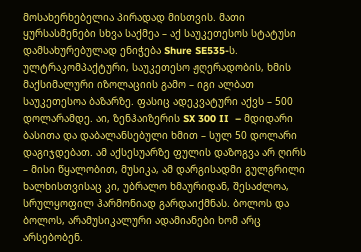მოსახერხებელია პირადად მისთვის. მათი ყურსასმენები სხვა საქმეა – აქ საუკეთესოს სტატუსი დამსახურებულად ენიჭება Shure SE535-ს. ულტრაკომპაქტური, საუკეთესო ჟღერადობის, ხმის მაქსიმალური იზოლაციის გამო – იგი ალბათ საუკეთესოა ბაზარზე. ფასიც ადეკვატური აქვს – 500 დოლარამდე. აი, ზენჰაიზერის SX 300 II  – მდიდარი ბასითა და დაბალანსებული ხმით – სულ 50 დოლარი დაგიჯდებათ. ამ აქსესუარზე ფულის დაზოგვა არ ღირს – მისი წყალობით, მუსიკა, ამ დარგისადმი გულგრილი ხალხისთვისაც კი, უბრალო ხმაურიდან, შესაძლოა, სრულყოფილ ჰარმონიად გარდაიქმნას. ბოლოს და ბოლოს, არამუსიკალური ადამიანები ხომ არც არსებობენ.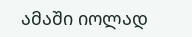ამაში იოლად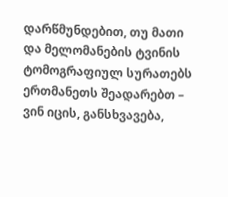დარწმუნდებით, თუ მათი და მელომანების ტვინის ტომოგრაფიულ სურათებს ერთმანეთს შეადარებთ – ვინ იცის, განსხვავება,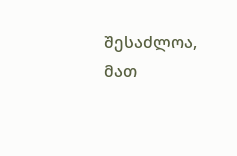შესაძლოა, მათ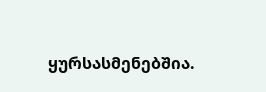ყურსასმენებშია.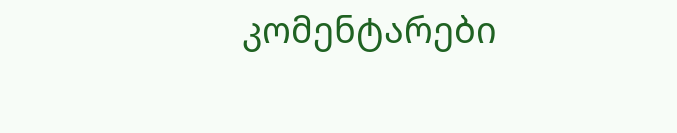კომენტარები